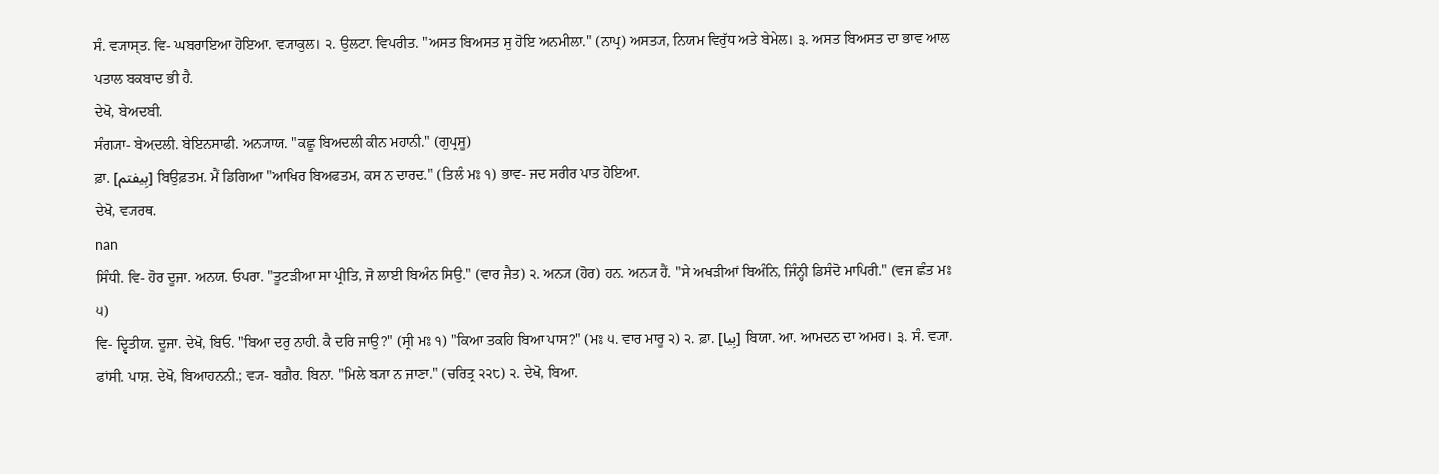ਸੰ. ਵ੍ਯਾਸ੍ਤ. ਵਿ- ਘਬਰਾਇਆ ਹੋਇਆ. ਵ੍ਯਾਕੁਲ। ੨. ਉਲਟਾ. ਵਿਪਰੀਤ. "ਅਸਤ ਬਿਅਸਤ ਸੁ ਹੋਇ ਅਨਮੀਲਾ." (ਨਾਪ੍ਰ) ਅਸਤ੍ਯ, ਨਿਯਮ ਵਿਰੁੱਧ ਅਤੇ ਬੇਮੇਲ। ੩. ਅਸਤ ਬਿਅਸਤ ਦਾ ਭਾਵ ਆਲ ਪਤਾਲ ਬਕਬਾਦ ਭੀ ਹੈ.
ਦੇਖੋ, ਬੇਅਦਬੀ.
ਸੰਗ੍ਯਾ- ਬੇਅ਼ਦਲੀ. ਬੇਇਨਸਾਫੀ. ਅਨ੍ਯਾਯ. "ਕਛੂ ਬਿਅਦਲੀ ਕੀਨ ਮਹਾਨੀ." (ਗੁਪ੍ਰਸੂ)
ਫ਼ਾ. [بِیفتم] ਬਿਉਫ਼ਤਮ. ਮੈਂ ਡਿਗਿਆ "ਆਖਿਰ ਬਿਅਫਤਮ, ਕਸ ਨ ਦਾਰਦ." (ਤਿਲੰ ਮਃ ੧) ਭਾਵ- ਜਦ ਸਰੀਰ ਪਾਤ ਹੋਇਆ.
ਦੇਖੋ, ਵ੍ਯਰਥ.
nan
ਸਿੰਧੀ. ਵਿ- ਹੋਰ ਦੂਜਾ. ਅਨਯ. ਓਪਰਾ. "ਤੂਟੜੀਆ ਸਾ ਪ੍ਰੀਤਿ, ਜੋ ਲਾਈ ਬਿਅੰਨ ਸਿਉ." (ਵਾਰ ਜੈਤ) ੨. ਅਨ੍ਯ (ਹੋਰ) ਹਨ. ਅਨ੍ਯ ਹੈਂ. "ਸੇ ਅਖੜੀਆਂ ਬਿਅੰਨਿ, ਜਿੰਨ੍ਹੀ ਡਿਸੰਦੋ ਮਾਪਿਰੀ." (ਵਜ ਛੰਤ ਮਃ ੫)
ਵਿ- ਦ੍ਵਿਤੀਯ. ਦੂਜਾ. ਦੇਖੋ, ਬਿਓ. "ਬਿਆ ਦਰੁ ਨਾਹੀ. ਕੈ ਦਰਿ ਜਾਉ?" (ਸ੍ਰੀ ਮਃ ੧) "ਕਿਆ ਤਕਹਿ ਬਿਆ ਪਾਸ?" (ਮਃ ੫. ਵਾਰ ਮਾਰੂ ੨) ੨. ਫ਼ਾ. [بِیا] ਬਿਯਾ. ਆ. ਆਮਦਨ ਦਾ ਅਮਰ। ੩. ਸੰ. ਵ੍ਯਾ. ਫਾਂਸੀ. ਪਾਸ਼. ਦੇਖੋ, ਬਿਆਹਨਨੀ.; ਵ੍ਯ- ਬਗ਼ੈਰ. ਬਿਨਾ. "ਮਿਲੇ ਬ੍ਯਾ ਨ ਜਾਣਾ." (ਚਰਿਤ੍ਰ ੨੨੮) ੨. ਦੇਖੋ, ਬਿਆ.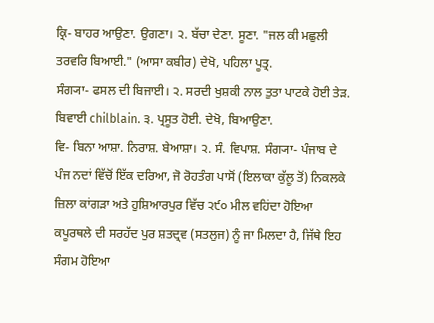ਕ੍ਰਿ- ਬਾਹਰ ਆਉਣਾ. ਉਗਣਾ। ੨. ਬੱਚਾ ਦੇਣਾ. ਸੂਣਾ. "ਜਲ ਕੀ ਮਛੁਲੀ ਤਰਵਰਿ ਬਿਆਈ." (ਆਸਾ ਕਬੀਰ) ਦੇਖੋ, ਪਹਿਲਾ ਪੂਤ੍ਰ.
ਸੰਗ੍ਯਾ- ਫਸਲ ਦੀ ਬਿਜਾਈ। ੨. ਸਰਦੀ ਖੁਸ਼ਕੀ ਨਾਲ ਤੁਤਾ ਪਾਟਕੇ ਹੋਈ ਤੇੜ. ਬਿਵਾਈ chilblain. ੩. ਪ੍ਰਸੂਤ ਹੋਈ. ਦੇਖੋ, ਬਿਆਉਣਾ.
ਵਿ- ਬਿਨਾ ਆਸ਼ਾ. ਨਿਰਾਸ਼. ਬੇਆਸ਼ਾ। ੨. ਸੰ. ਵਿਪਾਸ਼. ਸੰਗ੍ਯਾ- ਪੰਜਾਬ ਦੇ ਪੰਜ ਨਦਾਂ ਵਿੱਚੋਂ ਇੱਕ ਦਰਿਆ, ਜੋ ਰੋਹਤੰਗ ਪਾਸੋਂ (ਇਲਾਕਾ ਕੁੱਲੂ ਤੋਂ) ਨਿਕਲਕੇ ਜ਼ਿਲਾ ਕਾਂਗੜਾ ਅਤੇ ਹੁਸ਼ਿਆਰਪੁਰ ਵਿੱਚ ੨੯੦ ਮੀਲ ਵਹਿਂਦਾ ਹੋਇਆ ਕਪੂਰਥਲੇ ਦੀ ਸਰਹੱਦ ਪੁਰ ਸ਼ਤਦ੍ਰਵ (ਸਤਲੁਜ) ਨੂੰ ਜਾ ਮਿਲਦਾ ਹੈ, ਜਿੱਥੇ ਇਹ ਸੰਗਮ ਹੋਇਆ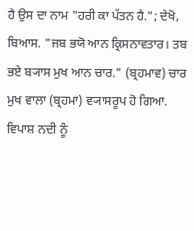ਹੈ ਉਸ ਦਾ ਨਾਮ "ਹਰੀ ਕਾ ਪੱਤਨ ਹੈ."; ਦੇਖੋ, ਬਿਆਸ. "ਜਬ ਭਯੋ ਆਨ ਕ੍ਰਿਸਨਾਵਤਾਰ। ਤਬ ਭਏ ਬ੍ਯਾਸ ਮੁਖ ਆਨ ਚਾਰ." (ਬ੍ਰਹਮਾਵ) ਚਾਰ ਮੁਖ ਵਾਲਾ (ਬ੍ਰਹਮਾ) ਵ੍ਯਾਸਰੂਪ ਹੋ ਗਿਆ.
ਵਿਪਾਸ਼ ਨਦੀ ਨੂੰ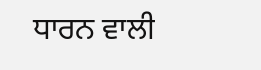ਧਾਰਨ ਵਾਲੀ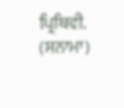ਪ੍ਰਿਥਿਵੀ. (ਸਨਾਮਾ)